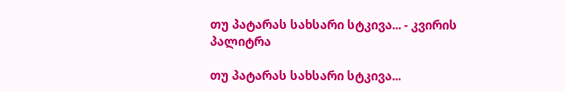თუ პატარას სახსარი სტკივა... - კვირის პალიტრა

თუ პატარას სახსარი სტკივა...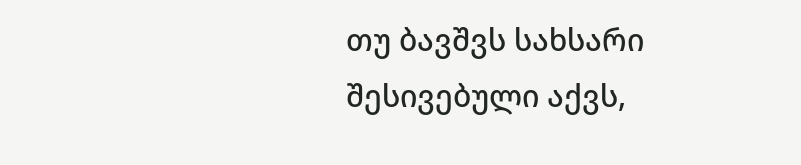თუ ბავშვს სახსარი შესივებული აქვს,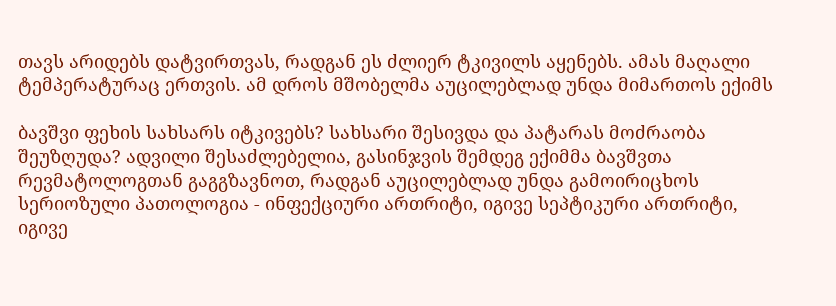თავს არიდებს დატვირთვას, რადგან ეს ძლიერ ტკივილს აყენებს. ამას მაღალი ტემპერატურაც ერთვის. ამ დროს მშობელმა აუცილებლად უნდა მიმართოს ექიმს

ბავშვი ფეხის სახსარს იტკივებს? სახსარი შესივდა და პატარას მოძრაობა შეუზღუდა? ადვილი შესაძლებელია, გასინჯვის შემდეგ ექიმმა ბავშვთა რევმატოლოგთან გაგგზავნოთ, რადგან აუცილებლად უნდა გამოირიცხოს სერიოზული პათოლოგია - ინფექციური ართრიტი, იგივე სეპტიკური ართრიტი, იგივე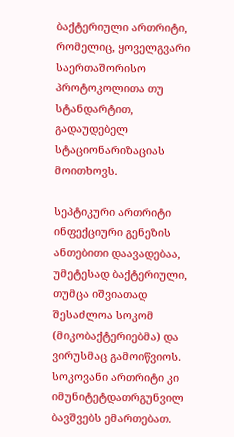ბაქტერიული ართრიტი, რომელიც, ყოველგვარი საერთაშორისო პროტოკოლითა თუ სტანდარტით, გადაუდებელ სტაციონარიზაციას მოითხოვს.

სეპტიკური ართრიტი ინფექციური გენეზის ანთებითი დაავადებაა, უმეტესად ბაქტერიული, თუმცა იშვიათად შესაძლოა სოკომ (მიკობაქტერიებმა) და ვირუსმაც გამოიწვიოს. სოკოვანი ართრიტი კი იმუნიტეტდათრგუნვილ ბავშვებს ემართებათ.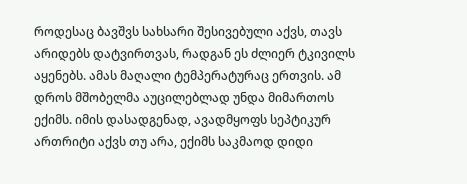როდესაც ბავშვს სახსარი შესივებული აქვს, თავს არიდებს დატვირთვას, რადგან ეს ძლიერ ტკივილს აყენებს. ამას მაღალი ტემპერატურაც ერთვის. ამ დროს მშობელმა აუცილებლად უნდა მიმართოს ექიმს. იმის დასადგენად, ავადმყოფს სეპტიკურ ართრიტი აქვს თუ არა, ექიმს საკმაოდ დიდი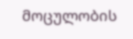მოცულობის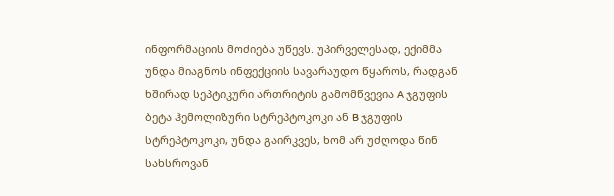ინფორმაციის მოძიება უწევს. უპირველესად, ექიმმა უნდა მიაგნოს ინფექციის სავარაუდო წყაროს, რადგან ხშირად სეპტიკური ართრიტის გამომწვევია A ჯგუფის ბეტა ჰემოლიზური სტრეპტოკოკი ან B ჯგუფის სტრეპტოკოკი, უნდა გაირკვეს, ხომ არ უძღოდა წინ სახსროვან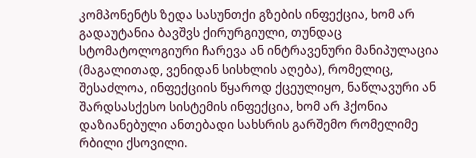კომპონენტს ზედა სასუნთქი გზების ინფექცია, ხომ არ გადაუტანია ბავშვს ქირურგიული, თუნდაც სტომატოლოგიური ჩარევა ან ინტრავენური მანიპულაცია (მაგალითად, ვენიდან სისხლის აღება), რომელიც, შესაძლოა, ინფექციის წყაროდ ქცეულიყო, ნაწლავური ან შარდსასქესო სისტემის ინფექცია, ხომ არ ჰქონია დაზიანებული ანთებადი სახსრის გარშემო რომელიმე რბილი ქსოვილი.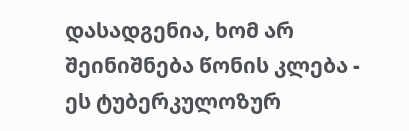დასადგენია, ხომ არ შეინიშნება წონის კლება - ეს ტუბერკულოზურ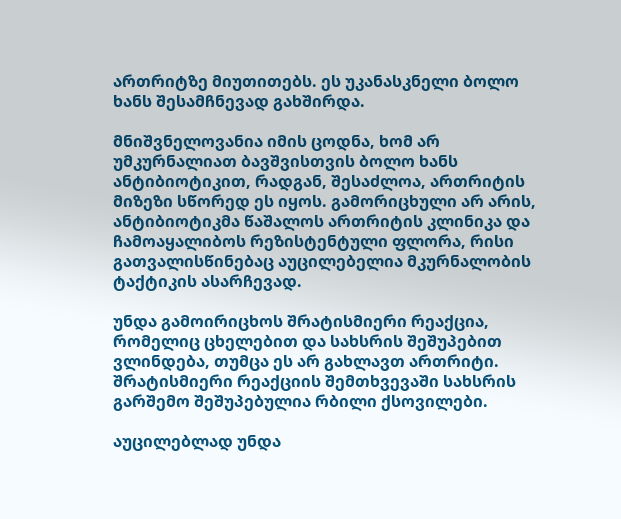ართრიტზე მიუთითებს. ეს უკანასკნელი ბოლო ხანს შესამჩნევად გახშირდა.

მნიშვნელოვანია იმის ცოდნა, ხომ არ უმკურნალიათ ბავშვისთვის ბოლო ხანს ანტიბიოტიკით, რადგან, შესაძლოა, ართრიტის მიზეზი სწორედ ეს იყოს. გამორიცხული არ არის, ანტიბიოტიკმა წაშალოს ართრიტის კლინიკა და ჩამოაყალიბოს რეზისტენტული ფლორა, რისი გათვალისწინებაც აუცილებელია მკურნალობის ტაქტიკის ასარჩევად.

უნდა გამოირიცხოს შრატისმიერი რეაქცია, რომელიც ცხელებით და სახსრის შეშუპებით ვლინდება, თუმცა ეს არ გახლავთ ართრიტი. შრატისმიერი რეაქციის შემთხვევაში სახსრის გარშემო შეშუპებულია რბილი ქსოვილები.

აუცილებლად უნდა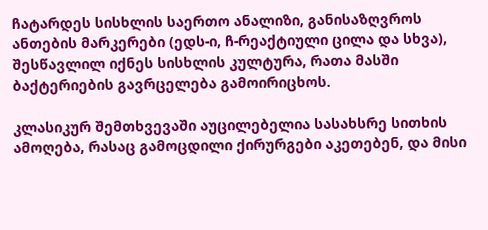ჩატარდეს სისხლის საერთო ანალიზი, განისაზღვროს ანთების მარკერები (ედს-ი, ჩ-რეაქტიული ცილა და სხვა), შესწავლილ იქნეს სისხლის კულტურა, რათა მასში ბაქტერიების გავრცელება გამოირიცხოს.

კლასიკურ შემთხვევაში აუცილებელია სასახსრე სითხის ამოღება, რასაც გამოცდილი ქირურგები აკეთებენ, და მისი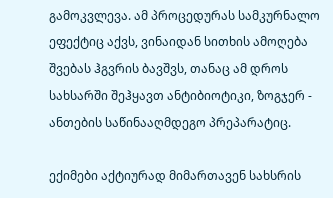გამოკვლევა. ამ პროცედურას სამკურნალო ეფექტიც აქვს, ვინაიდან სითხის ამოღება შვებას ჰგვრის ბავშვს, თანაც ამ დროს სახსარში შეჰყავთ ანტიბიოტიკი, ზოგჯერ - ანთების საწინააღმდეგო პრეპარატიც.

ექიმები აქტიურად მიმართავენ სახსრის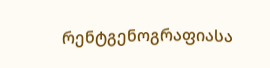რენტგენოგრაფიასა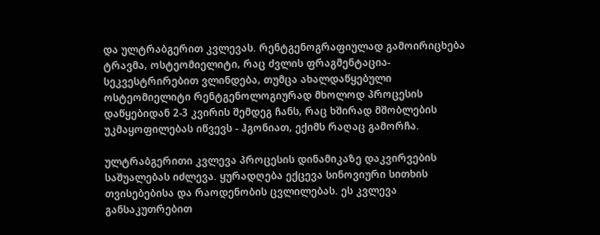და ულტრაბგერით კვლევას. რენტგენოგრაფიულად გამოირიცხება ტრავმა, ოსტეომიელიტი, რაც ძვლის ფრაგმენტაცია-სეკვესტრირებით ვლინდება, თუმცა ახალდაწყებული ოსტეომიელიტი რენტგენოლოგიურად მხოლოდ პროცესის დაწყებიდან 2-3 კვირის შემდეგ ჩანს, რაც ხშირად მშობლების უკმაყოფილებას იწვევს - ჰგონიათ, ექიმს რაღაც გამორჩა.

ულტრაბგერითი კვლევა პროცესის დინამიკაზე დაკვირვების საშუალებას იძლევა. ყურადღება ექცევა სინოვიური სითხის თვისებებისა და რაოდენობის ცვლილებას. ეს კვლევა განსაკუთრებით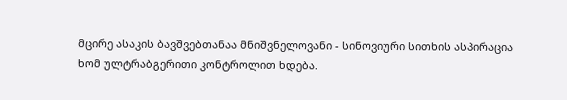მცირე ასაკის ბავშვებთანაა მნიშვნელოვანი - სინოვიური სითხის ასპირაცია ხომ ულტრაბგერითი კონტროლით ხდება.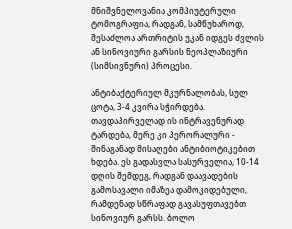მნიშვნელოვანია კომპიუტერული ტომოგრაფია, რადგან, სამწუხაროდ, შესაძლოა ართრიტის უკან იდგეს ძვლის ან სინოვიური გარსის ნეოპლაზიური (სიმსივნური) პროცესი.

ანტიბაქტერიულ მკურნალობას, სულ ცოტა, 3-4 კვირა სჭირდება. თავდაპირველად ის ინტრავენურად ტარდება, მერე კი პერორალური - შინაგანად მისაღები ანტიბიოტიკებით ხდება. ეს გადასვლა სასურველია, 10-14 დღის შემდეგ, რადგან დაავადების გამოსავალი იმაზეა დამოკიდებული, რამდენად სწრაფად გავასუფთავებთ სინოვიურ გარსს. ბოლო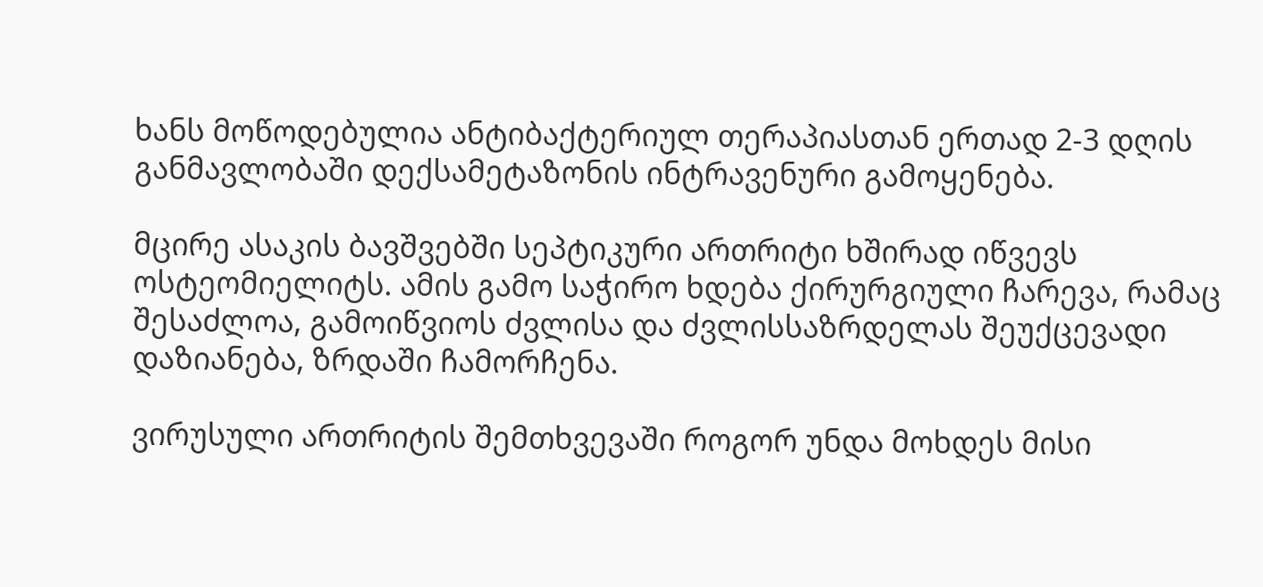ხანს მოწოდებულია ანტიბაქტერიულ თერაპიასთან ერთად 2-3 დღის განმავლობაში დექსამეტაზონის ინტრავენური გამოყენება.

მცირე ასაკის ბავშვებში სეპტიკური ართრიტი ხშირად იწვევს ოსტეომიელიტს. ამის გამო საჭირო ხდება ქირურგიული ჩარევა, რამაც შესაძლოა, გამოიწვიოს ძვლისა და ძვლისსაზრდელას შეუქცევადი დაზიანება, ზრდაში ჩამორჩენა.

ვირუსული ართრიტის შემთხვევაში როგორ უნდა მოხდეს მისი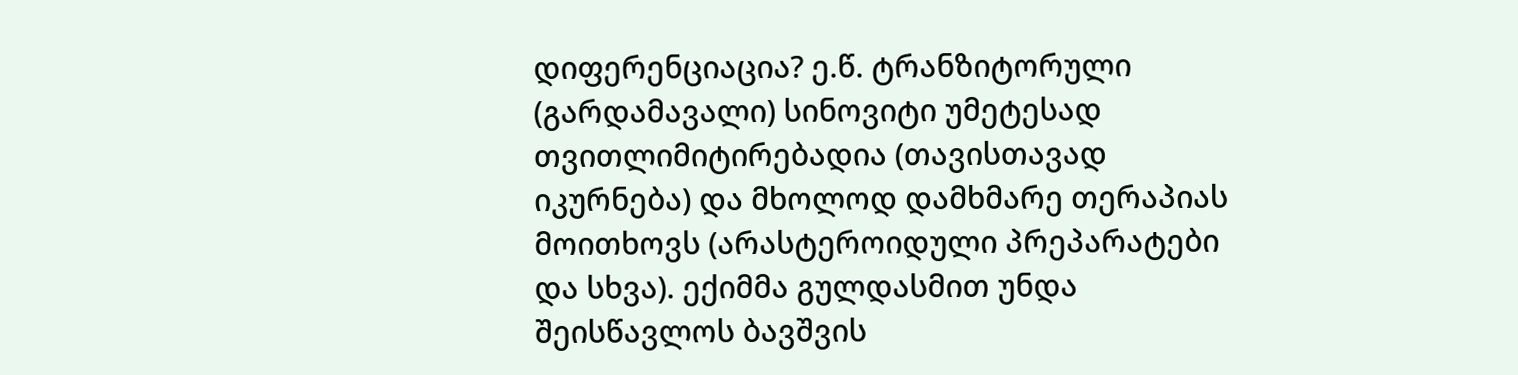დიფერენციაცია? ე.წ. ტრანზიტორული (გარდამავალი) სინოვიტი უმეტესად თვითლიმიტირებადია (თავისთავად იკურნება) და მხოლოდ დამხმარე თერაპიას მოითხოვს (არასტეროიდული პრეპარატები და სხვა). ექიმმა გულდასმით უნდა შეისწავლოს ბავშვის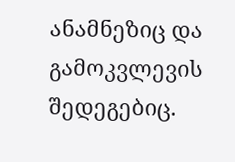ანამნეზიც და გამოკვლევის შედეგებიც.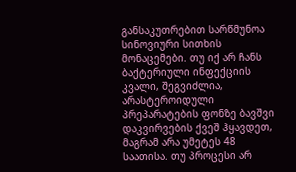განსაკუთრებით სარწმუნოა სინოვიური სითხის მონაცემები. თუ იქ არ ჩანს ბაქტერიული ინფექციის კვალი, შეგვიძლია, არასტეროიდული პრეპარატების ფონზე ბავშვი დაკვირვების ქვეშ ჰყავდეთ, მაგრამ არა უმეტეს 48 საათისა. თუ პროცესი არ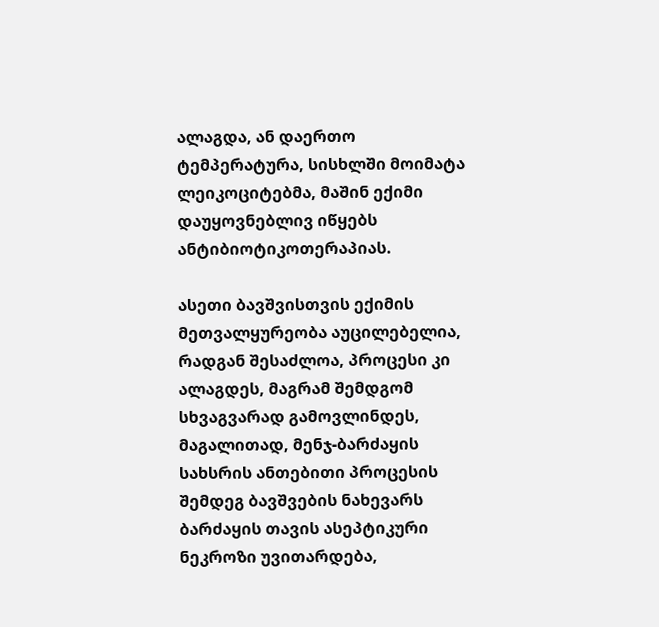ალაგდა, ან დაერთო ტემპერატურა, სისხლში მოიმატა ლეიკოციტებმა, მაშინ ექიმი დაუყოვნებლივ იწყებს ანტიბიოტიკოთერაპიას.

ასეთი ბავშვისთვის ექიმის მეთვალყურეობა აუცილებელია, რადგან შესაძლოა, პროცესი კი ალაგდეს, მაგრამ შემდგომ სხვაგვარად გამოვლინდეს, მაგალითად, მენჯ-ბარძაყის სახსრის ანთებითი პროცესის შემდეგ ბავშვების ნახევარს ბარძაყის თავის ასეპტიკური ნეკროზი უვითარდება,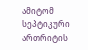ამიტომ სეპტიკური ართრიტის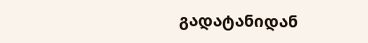გადატანიდან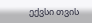ექვსი თვის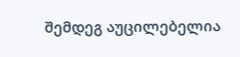შემდეგ აუცილებელია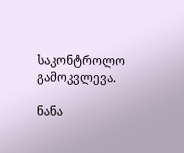საკონტროლო გამოკვლევა.

ნანა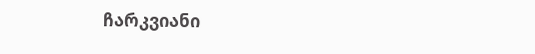ჩარკვიანი